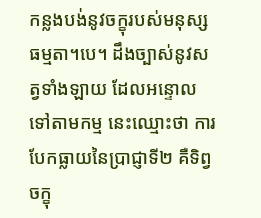កន្លងបង់នូវចក្ខុរបស់មនុស្សធម្មតា។បេ។ ដឹងច្បាស់នូវសត្វទាំងឡាយ ដែលអន្ទោលទៅតាមកម្ម នេះឈ្មោះថា ការបែកធ្លាយនៃប្រាជ្ញាទី២ គឺទិព្វចក្ខុ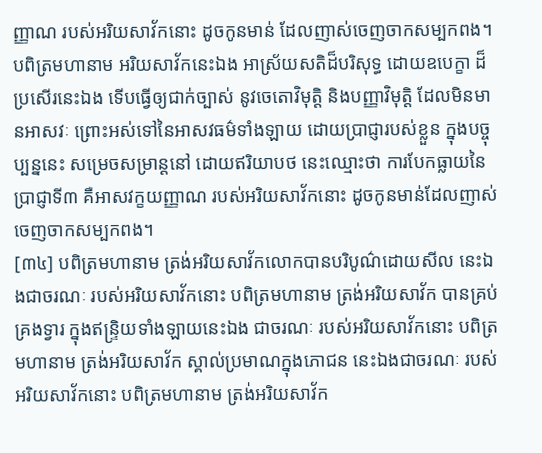ញ្ញាណ របស់អរិយសាវ័កនោះ ដូចកូនមាន់ ដែលញាស់ចេញចាកសម្បកពង។ បពិត្រមហានាម អរិយសាវ័កនេះឯង អាស្រ័យសតិដ៏បរិសុទ្ធ ដោយឧបេក្ខា ដ៏ប្រសើរនេះឯង ទើបធ្វើឲ្យជាក់ច្បាស់ នូវចេតោវិមុត្តិ និងបញ្ញាវិមុត្តិ ដែលមិនមានអាសវៈ ព្រោះអស់ទៅនៃអាសវធម៌ទាំងឡាយ ដោយប្រាជ្ញារបស់ខ្លួន ក្នុងបច្ចុប្បន្ននេះ សម្រេចសម្រាន្តនៅ ដោយឥរិយាបថ នេះឈ្មោះថា ការបែកធ្លាយនៃប្រាជ្ញាទី៣ គឺអាសវក្ខយញ្ញាណ របស់អរិយសាវ័កនោះ ដូចកូនមាន់ដែលញាស់ចេញចាកសម្បកពង។
[៣៤] បពិត្រមហានាម ត្រង់អរិយសាវ័កលោកបានបរិបូណ៌ដោយសីល នេះឯងជាចរណៈ របស់អរិយសាវ័កនោះ បពិត្រមហានាម ត្រង់អរិយសាវ័ក បានគ្រប់គ្រងទ្វារ ក្នុងឥន្ទ្រិយទាំងឡាយនេះឯង ជាចរណៈ របស់អរិយសាវ័កនោះ បពិត្រមហានាម ត្រង់អរិយសាវ័ក ស្គាល់ប្រមាណក្នុងភោជន នេះឯងជាចរណៈ របស់អរិយសាវ័កនោះ បពិត្រមហានាម ត្រង់អរិយសាវ័ក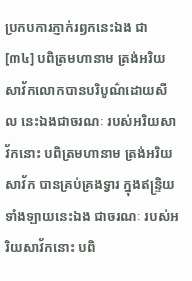ប្រកបការភ្ញាក់រឭកនេះឯង ជា
[៣៤] បពិត្រមហានាម ត្រង់អរិយសាវ័កលោកបានបរិបូណ៌ដោយសីល នេះឯងជាចរណៈ របស់អរិយសាវ័កនោះ បពិត្រមហានាម ត្រង់អរិយសាវ័ក បានគ្រប់គ្រងទ្វារ ក្នុងឥន្ទ្រិយទាំងឡាយនេះឯង ជាចរណៈ របស់អរិយសាវ័កនោះ បពិ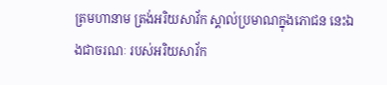ត្រមហានាម ត្រង់អរិយសាវ័ក ស្គាល់ប្រមាណក្នុងភោជន នេះឯងជាចរណៈ របស់អរិយសាវ័ក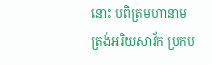នោះ បពិត្រមហានាម ត្រង់អរិយសាវ័ក ប្រកប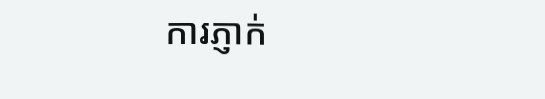ការភ្ញាក់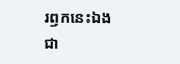រឭកនេះឯង ជា